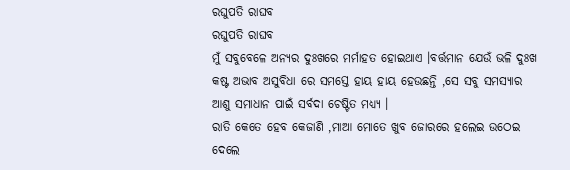ରଘୁପତି ରାଘବ
ରଘୁପତି ରାଘବ
ମୁଁ ସବୁବେଳେ ଅନ୍ୟର ଦୁଃଖରେ ମର୍ମାହତ ହୋଇଥାଏ ।ବର୍ତ୍ତମାନ ଯେଉଁ ଭଳି ଦୁଃଖ କଷ୍ଟ ଅଭାବ ଅସୁବିଧା ରେ ସମସ୍ତେ ହାୟ ହାୟ ହେଉଛନ୍ତି ,ସେ ସବୁ ସମସ୍ୟାର ଆଶୁ ସମାଧାନ ପାଇଁ ସର୍ବଦା ଚେଷ୍ଟିତ ମଧ୍ୟ୍ୟ ।
ରାତି କେତେ ହେବ କେଜାଣି ,ମାଆ ମୋତେ ଖୁବ ଜୋରରେ ହଲେଇ ଉଠେଇ ଦେଲେ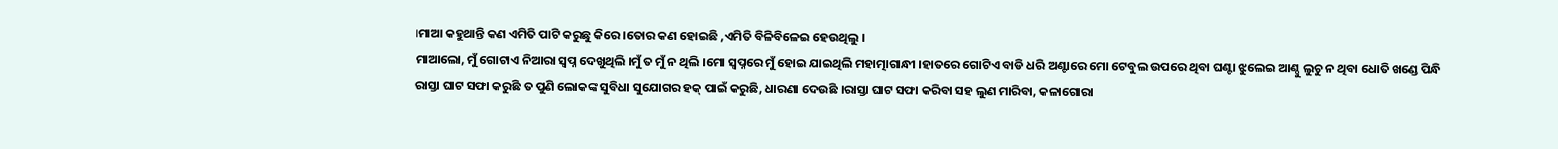।ମାଆ କହୁଥାନ୍ତି କଣ ଏମିତି ପାଟି କରୁଛୁ କିରେ ।ତୋର କଣ ହୋଇଛି ,ଏମିତି ବିଳିବିଳେଇ ହେଉଥିଲୁ ।
ମାଆଲୋ, ମୁଁ ଗୋଟାଏ ନିଆରା ସ୍ଵପ୍ନ ଦେଖୁଥିଲି ।ମୁଁ ତ ମୁଁ ନ ଥିଲି ।ମୋ ସ୍ଵପ୍ନରେ ମୁଁ ହୋଇ ଯାଇଥିଲି ମହାତ୍ମାଗାନ୍ଧୀ ।ହାତରେ ଗୋଟିଏ ବାଡି ଧରି ଅଣ୍ଟାରେ ମୋ ଟେବୁଲ ଉପରେ ଥିବା ଘଣ୍ଟା ଝୁଲେଇ ଆଣ୍ଠୁ ଲୁଚୁ ନ ଥିବା ଧୋତି ଖଣ୍ଡେ ପିନ୍ଧି ରାସ୍ତା ଘାଟ ସଫା କରୁଛି ତ ପୁଣି ଲୋକଙ୍କ ସୁବିଧା ସୁଯୋଗର ହକ୍ ପାଇଁ କରୁଛି, ଧାରଣା ଦେଉଛି ।ରାସ୍ତା ଘାଟ ସଫା କରିବା ସହ ଲୁଣ ମାରିବା, କଳାଗୋରା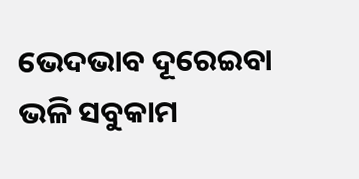ଭେଦଭାବ ଦୂରେଇବା ଭଳି ସବୁକାମ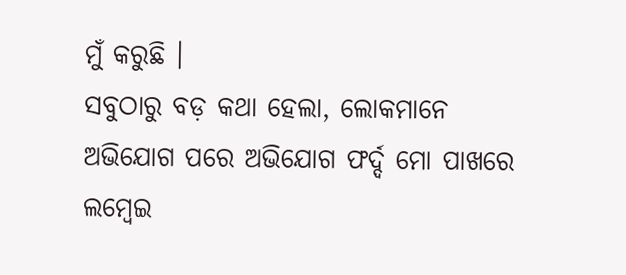ମୁଁ କରୁଛି ।
ସବୁଠାରୁ ବଡ଼ କଥା ହେଲା, ଲୋକମାନେ ଅଭିଯୋଗ ପରେ ଅଭିଯୋଗ ଫର୍ଦ୍ଦ ମୋ ପାଖରେ ଲମ୍ବେଇ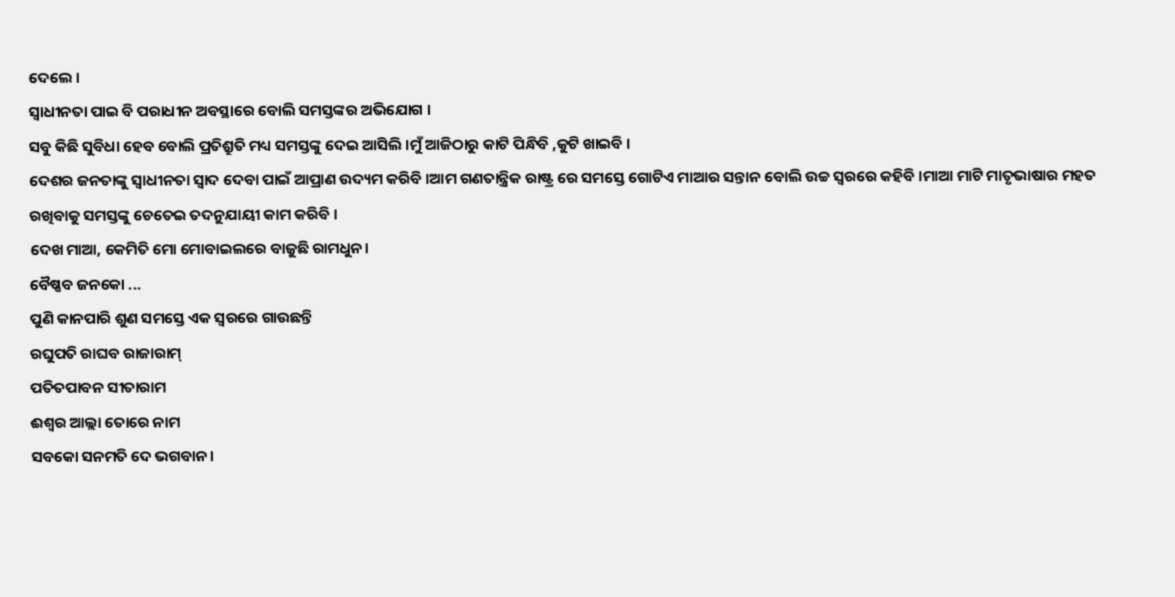ଦେଲେ ।
ସ୍ଵାଧୀନତା ପାଇ ବି ପରାଧୀନ ଅବସ୍ଥାରେ ବୋଲି ସମସ୍ତଙ୍କର ଅଭିଯୋଗ ।
ସବୁ କିଛି ସୁବିଧା ହେବ ବୋଲି ପ୍ରତିଶ୍ରୁତି ମଧ୍ୟ ସମସ୍ତଙ୍କୁ ଦେଇ ଆସିଲି ।ମୁଁ ଆଜିଠାରୁ କାଟି ପିନ୍ଧିବି ,କୁଟି ଖାଇବି ।
ଦେଶର ଜନତାଙ୍କୁ ସ୍ଵାଧୀନତା ସ୍ଵାଦ ଦେବା ପାଇଁ ଆପ୍ରାଣ ଉଦ୍ୟମ କରିବି ।ଆମ ଗଣତାନ୍ତ୍ରିକ ରାଷ୍ଟ୍ର ରେ ସମସ୍ତେ ଗୋଟିଏ ମାଆର ସନ୍ତାନ ବୋଲି ଉଚ୍ଚ ସ୍ବରରେ କହିବି ।ମାଆ ମାଟି ମାତୃଭାଷାର ମହତ ରଖିବାକୁ ସମସ୍ତଙ୍କୁ ଚେତେଇ ତଦନୁଯାୟୀ କାମ କରିବି ।
ଦେଖ ମାଆ, କେମିତି ମୋ ମୋବାଇଲରେ ବାଜୁଛି ରାମଧୁନ।
ବୈଷ୍ଣବ ଜନକୋ ...
ପୁଣି କାନପାରି ଶୁଣ ସମସ୍ତେ ଏକ ସ୍ଵରରେ ଗାଉଛନ୍ତି
ରଘୁପତି ରାଘବ ରାଜାରାମ୍
ପତିତପାବନ ସୀତାରାମ
ଈଶ୍ୱର ଆଲ୍ଲା ତୋରେ ନାମ
ସବକୋ ସନମତି ଦେ ଭଗବାନ।